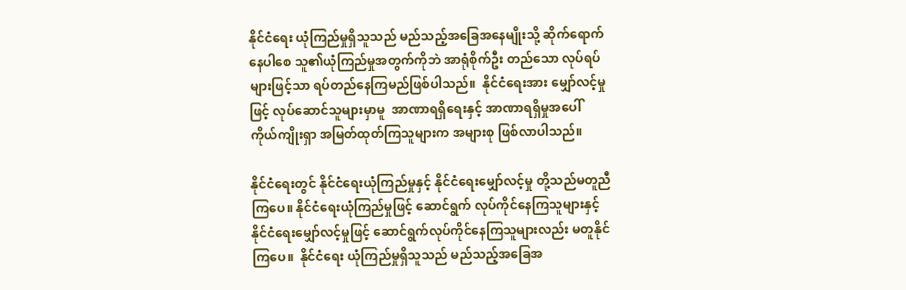နိုင်ငံရေး ယုံကြည်မှုရှိသူသည် မည်သည့်အခြေအနေမျိုးသို့ ဆိုက်ရောက်နေပါစေ သူ၏ယုံကြည်မှုအတွက်ကိုဘဲ အာရုံစိုက်ဦး တည်သော လုပ်ရပ်များဖြင့်သာ ရပ်တည်နေကြမည်ဖြစ်ပါသည်။  နိုင်ငံရေးအား မျှော်လင့်မှုဖြင့် လုပ်ဆောင်သူများမှာမူ  အာဏာရရှိရေးနှင့် အာဏာရရှိမှုအပေါ်  ကိုယ်ကျိုးရှာ အမြတ်ထုတ်ကြသူများက အများစု ဖြစ်လာပါသည်။

နိုင်ငံရေးတွင် နိုင်ငံရေးယုံကြည်မှုနှင့် နိုင်ငံရေးမျှော်လင့်မှု တို့သည်မတူညီကြပေ။ နိုင်ငံရေးယုံကြည်မှုဖြင့် ဆောင်ရွက် လုပ်ကိုင်နေကြသူများနှင့်  နိုင်ငံရေးမျှော်လင့်မှုဖြင့် ဆောင်ရွက်လုပ်ကိုင်နေကြသူများလည်း မတူနိုင်ကြပေ။  နိုင်ငံရေး ယုံကြည်မှုရှိသူသည် မည်သည့်အခြေအ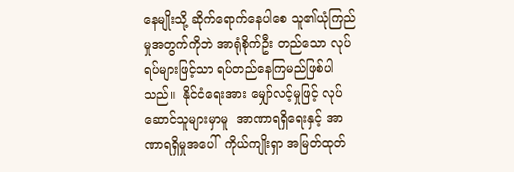နေမျိုးသို့ ဆိုက်ရောက်နေပါစေ သူ၏ယုံကြည်မှုအတွက်ကိုဘဲ အာရုံစိုက်ဦး တည်သော လုပ်ရပ်များဖြင့်သာ ရပ်တည်နေကြမည်ဖြစ်ပါသည်။  နိုင်ငံရေးအား မျှော်လင့်မှုဖြင့် လုပ်ဆောင်သူများမှာမူ  အာဏာရရှိရေးနှင့် အာဏာရရှိမှုအပေါ်  ကိုယ်ကျိုးရှာ အမြတ်ထုတ်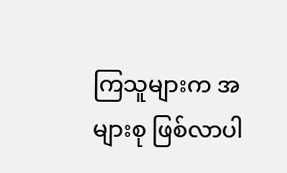ကြသူများက အများစု ဖြစ်လာပါ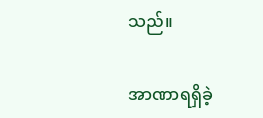သည်။

အာဏာရရှိခဲ့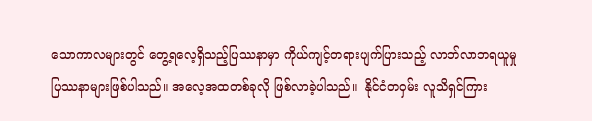သောကာလများတွင် တွေ့ရလေ့ရှိသည့်ပြဿနာမှာ ကိုယ်ကျင့်တရားပျက်ပြားသည့် လာဘ်လာဘရယူမှု ပြဿနာများဖြစ်ပါသည်။ အလေ့အထတစ်ခုလို ဖြစ်လာခဲ့ပါသည်။  နိုင်ငံတဝှမ်း လူသိရှင်ကြား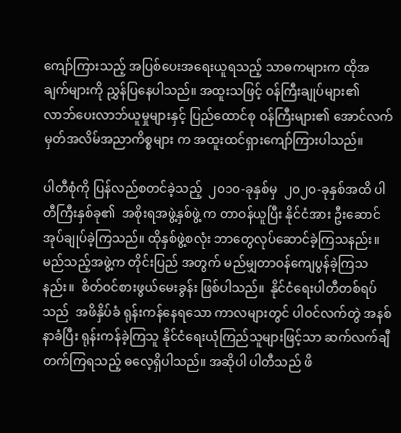ကျော်ကြားသည့် အပြစ်ပေးအရေးယူရသည့် သာဓကများက ထိုအချက်များကို ညွှန်ပြနေပါသည်။ အထူးသဖြင့် ဝန်ကြီးချုပ်များ၏ လာဘ်ပေးလာဘ်ယူမှုများနှင့် ပြည်ထောင်စု ဝန်ကြီးများ၏ အောင်လက်မှတ်အလိမ်အညာကိစ္စများ က အထူးထင်ရှားကျော်ကြားပါသည်။

ပါတီစုံကို ပြန်လည်စတင်ခဲ့သည့်  ၂၀၁၀-ခုနှစ်မှ  ၂၀၂၀-ခုနှစ်အထိ ပါတီကြီးနှစ်ခု၏  အစိုးရအဖွဲ့နှစ်ဖွဲ့ က တာဝန်ယူပြီး နိုင်ငံအား ဦးဆောင်အုပ်ချုပ်ခဲ့ကြသည်။ ထိုနှစ်ဖွဲ့စလုံး ဘာတွေလုပ်ဆောင်ခဲ့ကြသနည်း။ မည်သည့်အဖွဲ့က တိုင်းပြည် အတွက် မည်မျှတာဝန်ကျေပွန်ခဲ့ကြသနည်း။  စိတ်ဝင်စားဖွယ်မေးခွန်း ဖြစ်ပါသည်။  နိုင်ငံရေးပါတီတစ်ရပ်သည်  အဖိနှိပ်ခံ ရုန်းကန်နေရသော ကာလများတွင် ပါဝင်လက်တွဲ အနစ်နာခံပြီး ရုန်းကန်ခဲ့ကြသူ နိုင်ငံရေးယုံကြည်သူများဖြင့်သာ ဆက်လက်ချီတက်ကြရသည့် ဓလေ့ရှိပါသည်။ အဆိုပါ ပါတီသည် ဖိ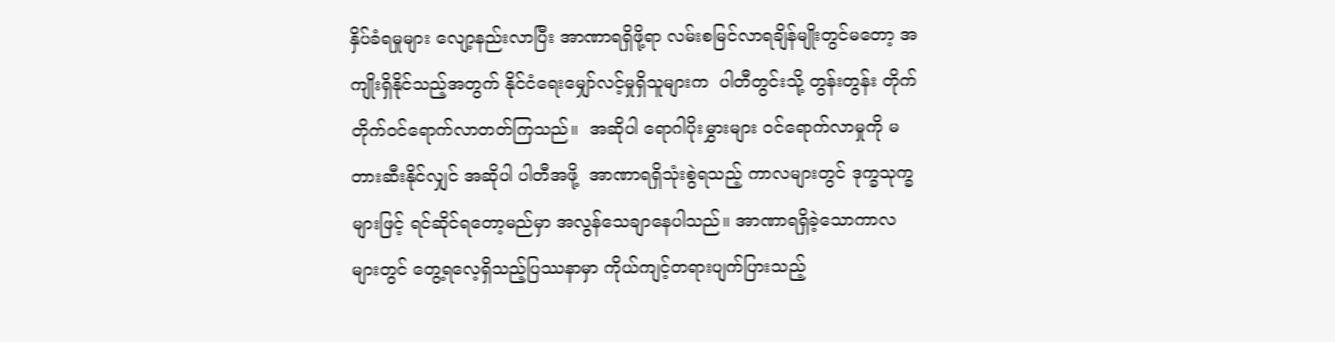နှိပ်ခံရမှုများ လျော့နည်းလာပြီး အာဏာရရှိဖို့ရာ လမ်းစမြင်လာရချိန်မျိုးတွင်မတော့ အကျိုးရှိနိုင်သည့်အတွက် နိုင်ငံရေးမျှော်လင့်မှုရှိသူများက  ပါတီတွင်းသို့ တွန်းတွန်း တိုက်တိုက်ဝင်ရောက်လာတတ်ကြသည်။  အဆိုပါ ရောဂါပိုးမွှားများ ဝင်ရောက်လာမှုကို မတားဆီးနိုင်လျှင် အဆိုပါ ပါတီအဖို့  အာဏာရရှိသုံးစွဲရသည့် ကာလများတွင် ဒုက္ခသုက္ခများဖြင့် ရင်ဆိုင်ရတော့မည်မှာ အလွန်သေချာနေပါသည်။ အာဏာရရှိခဲ့သောကာလများတွင် တွေ့ရလေ့ရှိသည့်ပြဿနာမှာ ကိုယ်ကျင့်တရားပျက်ပြားသည့်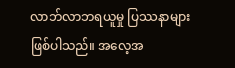လာဘ်လာဘရယူမှု ပြဿနာများဖြစ်ပါသည်။ အလေ့အ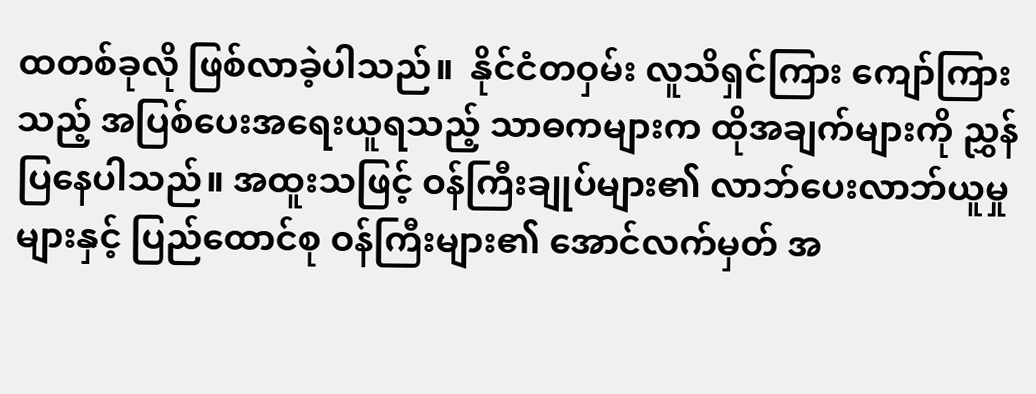ထတစ်ခုလို ဖြစ်လာခဲ့ပါသည်။  နိုင်ငံတဝှမ်း လူသိရှင်ကြား ကျော်ကြားသည့် အပြစ်ပေးအရေးယူရသည့် သာဓကများက ထိုအချက်များကို ညွှန်ပြနေပါသည်။ အထူးသဖြင့် ဝန်ကြီးချုပ်များ၏ လာဘ်ပေးလာဘ်ယူမှုများနှင့် ပြည်ထောင်စု ဝန်ကြီးများ၏ အောင်လက်မှတ် အ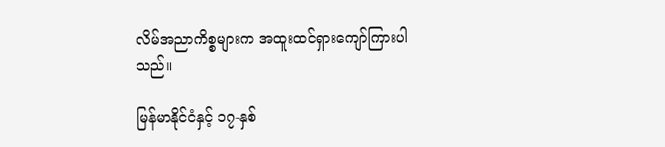လိမ်အညာကိစ္စများက အထူးထင်ရှားကျော်ကြားပါသည်။

မြန်မာနိုင်ငံနှင့် ၁၇-နှစ်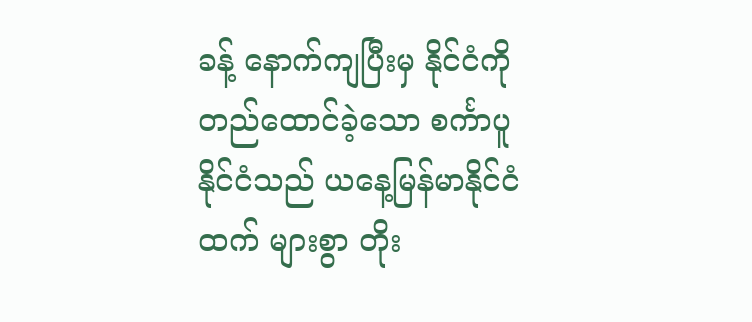ခန့် နောက်ကျပြီးမှ နိုင်ငံကိုတည်ထောင်ခဲ့သော စင်္ကာပူနိုင်ငံသည် ယနေ့မြန်မာနိုင်ငံထက် များစွာ တိုး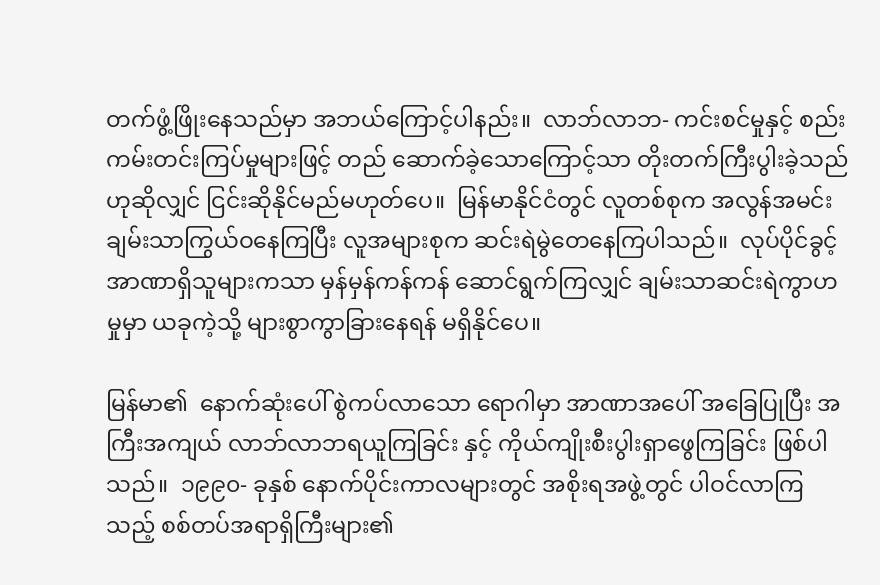တက်ဖွံ့ဖြိုးနေသည်မှာ အဘယ်ကြောင့်ပါနည်း။  လာဘ်လာဘ- ကင်းစင်မှုနှင့် စည်းကမ်းတင်းကြပ်မှုများဖြင့် တည် ဆောက်ခဲ့သောကြောင့်သာ တိုးတက်ကြီးပွါးခဲ့သည်ဟုဆိုလျှင် ငြင်းဆိုနိုင်မည်မဟုတ်ပေ။  မြန်မာနိုင်ငံတွင် လူတစ်စုက အလွန်အမင်းချမ်းသာကြွယ်ဝနေကြပြီး လူအများစုက ဆင်းရဲမွဲတေနေကြပါသည်။  လုပ်ပိုင်ခွင့်အာဏာရှိသူများကသာ မှန်မှန်ကန်ကန် ဆောင်ရွက်ကြလျှင် ချမ်းသာဆင်းရဲကွာဟမှုမှာ ယခုကဲ့သို့ များစွာကွာခြားနေရန် မရှိနိုင်ပေ။

မြန်မာ၏  နောက်ဆုံးပေါ် စွဲကပ်လာသော ရောဂါမှာ အာဏာအပေါ် အခြေပြုပြီး အကြီးအကျယ် လာဘ်လာဘရယူကြခြင်း နှင့် ကိုယ်ကျိုးစီးပွါးရှာဖွေကြခြင်း ဖြစ်ပါသည်။  ၁၉၉၀- ခုနှစ် နောက်ပိုင်းကာလများတွင် အစိုးရအဖွဲ့တွင် ပါဝင်လာကြသည့် စစ်တပ်အရာရှိကြီးများ၏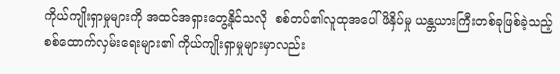ကိုယ်ကျိုးရှာမှုများကို အထင်အရှားတွေ့နိုင်သလို  စစ်တပ်၏လူထုအပေါ် ဖိနှိပ်မှု ယန္တယားကြီးတစ်ခုဖြစ်ခဲ့သည့်  စစ်ထောက်လှမ်းရေးများ၏ ကိုယ်ကျိုးရှာမှုများမှာလည်း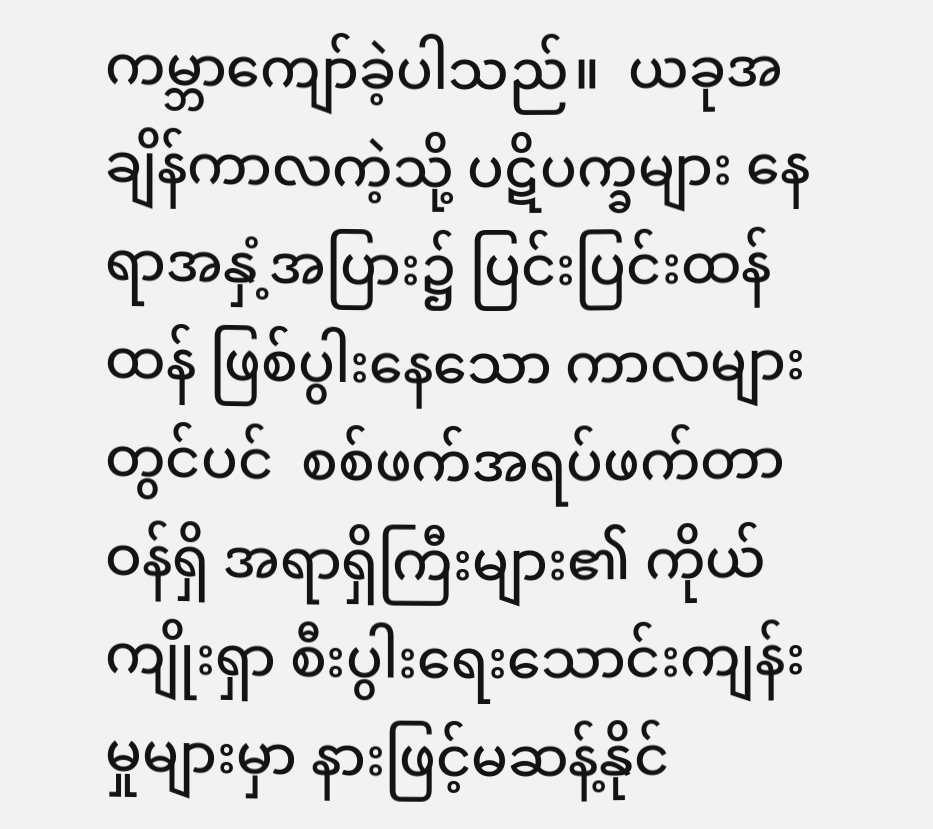ကမ္ဘာကျော်ခဲ့ပါသည်။  ယခုအချိန်ကာလကဲ့သို့ ပဋိပက္ခများ နေရာအနှံ့အပြား၌ ပြင်းပြင်းထန်ထန် ဖြစ်ပွါးနေသော ကာလများတွင်ပင်  စစ်ဖက်အရပ်ဖက်တာဝန်ရှိ အရာရှိကြီးများ၏ ကိုယ်ကျိုးရှာ စီးပွါးရေးသောင်းကျန်းမှုများမှာ နားဖြင့်မဆန့်နိုင်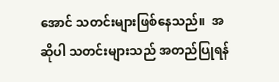အောင် သတင်းများဖြစ်နေသည်။  အဆိုပါ သတင်းများသည် အတည်ပြုရန်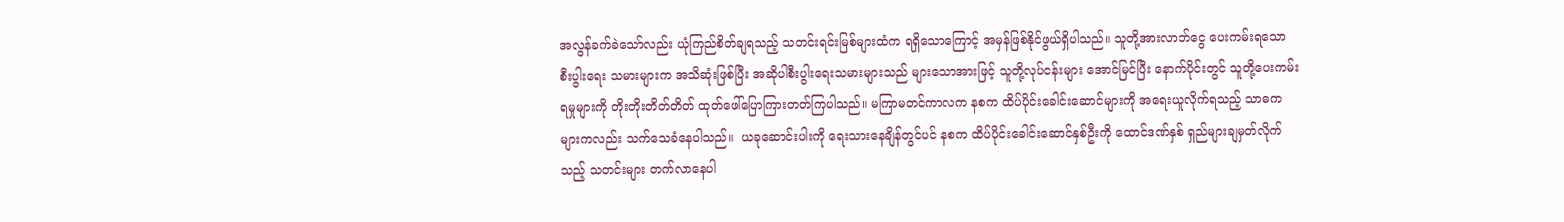အလွန်ခက်ခဲသော်လည်း ယုံကြည်စိတ်ချရသည့် သတင်းရင်းမြစ်များထံက ရရှိသောကြောင့် အမှန်ဖြစ်နိုင်ဖွယ်ရှိပါသည်။ သူတို့အားလာဘ်ငွေ ပေးကမ်းရသော စီးပွါးရေး သမားများက အသိဆုံးဖြစ်ပြီး အဆိုပါစီးပွါးရေးသမားများသည် များသောအားဖြင့် သူတို့လုပ်ငန်းများ အောင်မြင်ပြီး နောက်ပိုင်းတွင် သူတို့ပေးကမ်းရမှုများကို တိုးတိုးတိတ်တိတ် ထုတ်ဖေါ်ပြောကြားတတ်ကြပါသည်။ မကြာမတင်ကာလက နစက ထိပ်ပိုင်းခေါင်းဆောင်များကို အရေးယူလိုက်ရသည့် သာဓကများကလည်း သက်သေခံနေပါသည်။  ယခုဆောင်းပါးကို ရေးသားနေချိန်တွင်ပင် နစက ထိပ်ပိုင်းခေါင်းဆောင်နှစ်ဦးကို ထောင်ဒဏ်နှစ် ရှည်များချမှတ်လိုက်သည့် သတင်းများ တက်လာနေပါ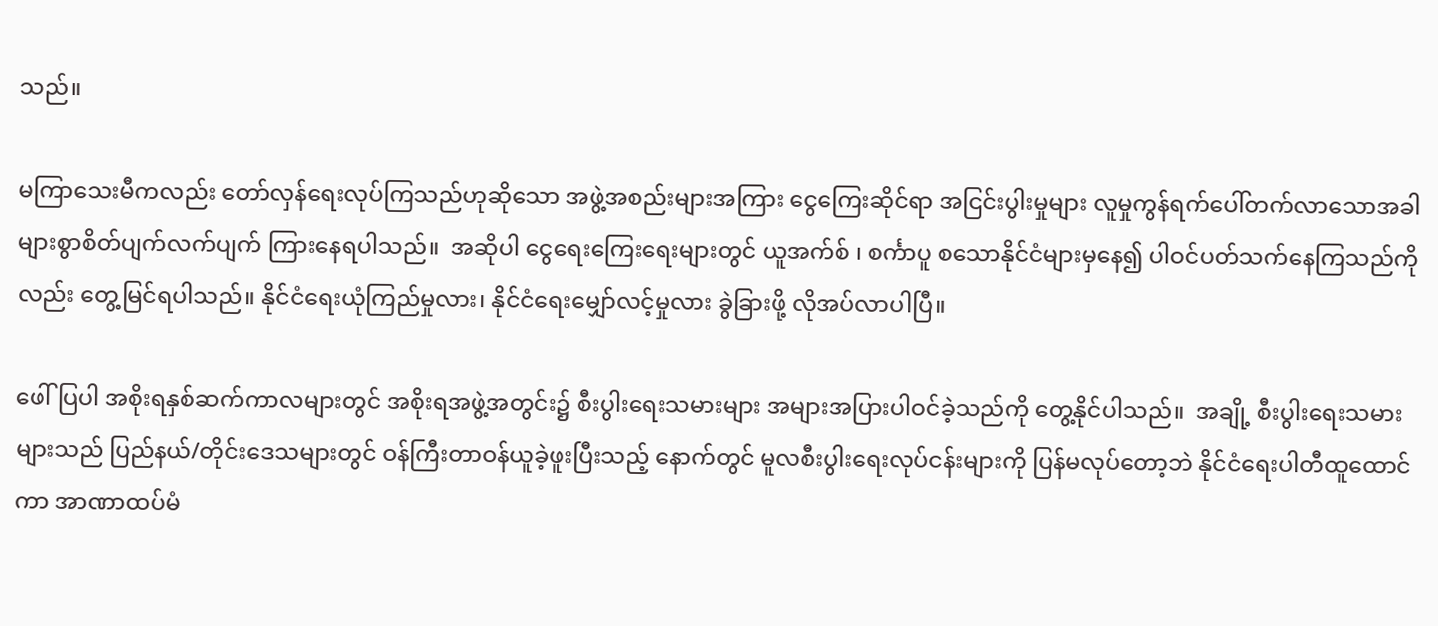သည်။

မကြာသေးမီကလည်း တော်လှန်ရေးလုပ်ကြသည်ဟုဆိုသော အဖွဲ့အစည်းများအကြား ငွေကြေးဆိုင်ရာ အငြင်းပွါးမှုများ လူမှုကွန်ရက်ပေါ်တက်လာသောအခါ များစွာစိတ်ပျက်လက်ပျက် ကြားနေရပါသည်။  အဆိုပါ ငွေရေးကြေးရေးများတွင် ယူအက်စ် ၊ စင်္ကာပူ စသောနိုင်ငံများမှနေ၍ ပါဝင်ပတ်သက်နေကြသည်ကိုလည်း တွေ့မြင်ရပါသည်။ နိုင်ငံရေးယုံကြည်မှုလား၊ နိုင်ငံရေးမျှော်လင့်မှုလား ခွဲခြားဖို့ လိုအပ်လာပါပြီ။

ဖေါ်ပြပါ အစိုးရနှစ်ဆက်ကာလများတွင် အစိုးရအဖွဲ့အတွင်း၌ စီးပွါးရေးသမားများ အများအပြားပါဝင်ခဲ့သည်ကို တွေ့နိုင်ပါသည်။  အချို့ စီးပွါးရေးသမားများသည် ပြည်နယ်/တိုင်းဒေသများတွင် ဝန်ကြီးတာဝန်ယူခဲ့ဖူးပြီးသည့် နောက်တွင် မူလစီးပွါးရေးလုပ်ငန်းများကို ပြန်မလုပ်တော့ဘဲ နိုင်ငံရေးပါတီထူထောင်ကာ အာဏာထပ်မံ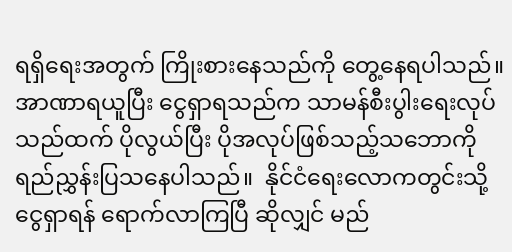ရရှိရေးအတွက် ကြိုးစားနေသည်ကို တွေ့နေရပါသည်။  အာဏာရယူပြီး ငွေရှာရသည်က သာမန်စီးပွါးရေးလုပ်သည်ထက် ပိုလွယ်ပြီး ပိုအလုပ်ဖြစ်သည့်သဘောကို  ရည်ညွှန်းပြသနေပါသည်။  နိုင်ငံရေးလောကတွင်းသို့  ငွေရှာရန် ရောက်လာကြပြီ ဆိုလျှင် မည်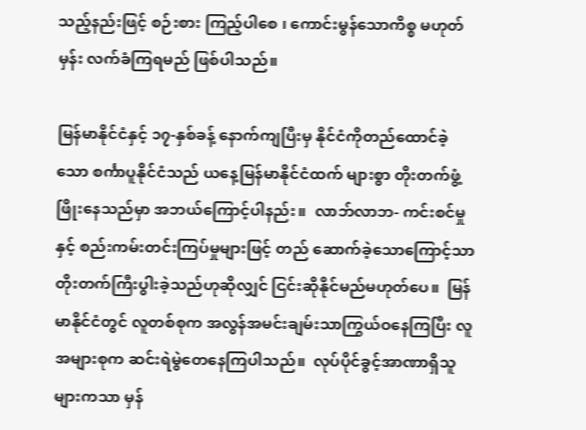သည့်နည်းဖြင့် စဉ်းစား ကြည့်ပါစေ ၊ ကောင်းမွန်သောကိစ္စ မဟုတ်မှန်း လက်ခံကြရမည် ဖြစ်ပါသည်။

မြန်မာနိုင်ငံနှင့် ၁၇-နှစ်ခန့် နောက်ကျပြီးမှ နိုင်ငံကိုတည်ထောင်ခဲ့သော စင်္ကာပူနိုင်ငံသည် ယနေ့မြန်မာနိုင်ငံထက် များစွာ တိုးတက်ဖွံ့ဖြိုးနေသည်မှာ အဘယ်ကြောင့်ပါနည်း။  လာဘ်လာဘ- ကင်းစင်မှုနှင့် စည်းကမ်းတင်းကြပ်မှုများဖြင့် တည် ဆောက်ခဲ့သောကြောင့်သာ တိုးတက်ကြီးပွါးခဲ့သည်ဟုဆိုလျှင် ငြင်းဆိုနိုင်မည်မဟုတ်ပေ။  မြန်မာနိုင်ငံတွင် လူတစ်စုက အလွန်အမင်းချမ်းသာကြွယ်ဝနေကြပြီး လူအများစုက ဆင်းရဲမွဲတေနေကြပါသည်။  လုပ်ပိုင်ခွင့်အာဏာရှိသူများကသာ မှန်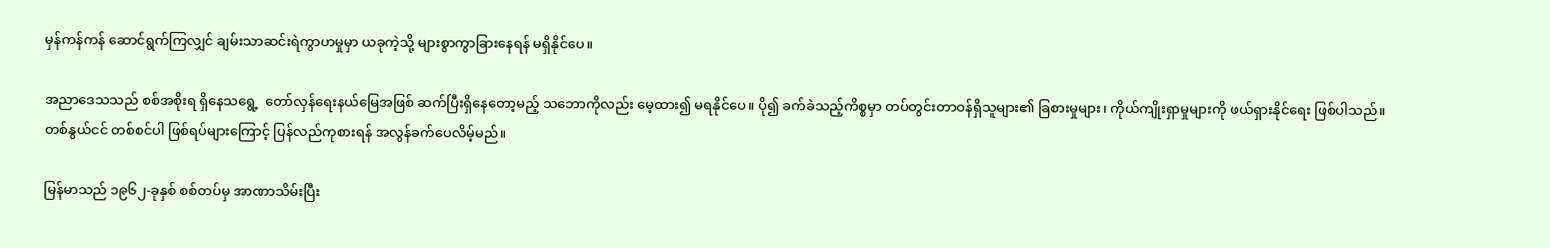မှန်ကန်ကန် ဆောင်ရွက်ကြလျှင် ချမ်းသာဆင်းရဲကွာဟမှုမှာ ယခုကဲ့သို့ များစွာကွာခြားနေရန် မရှိနိုင်ပေ။

အညာဒေသသည် စစ်အစိုးရ ရှိနေသရွေ့  တော်လှန်ရေးနယ်မြေအဖြစ် ဆက်ပြီးရှိနေတော့မည့် သဘောကိုလည်း မေ့ထား၍ မရနိုင်ပေ။ ပို၍ ခက်ခဲသည့်ကိစ္စမှာ တပ်တွင်းတာဝန်ရှိသူများ၏ ခြစားမှုများ၊ ကိုယ်ကျိုးရှာမှုများကို ဖယ်ရှားနိုင်ရေး ဖြစ်ပါသည်။  တစ်နွယ်ငင် တစ်စင်ပါ ဖြစ်ရပ်များကြောင့် ပြန်လည်ကုစားရန် အလွန်ခက်ပေလိမ့်မည်။

မြန်မာသည် ၁၉၆၂-ခုနှစ် စစ်တပ်မှ အာဏာသိမ်းပြီး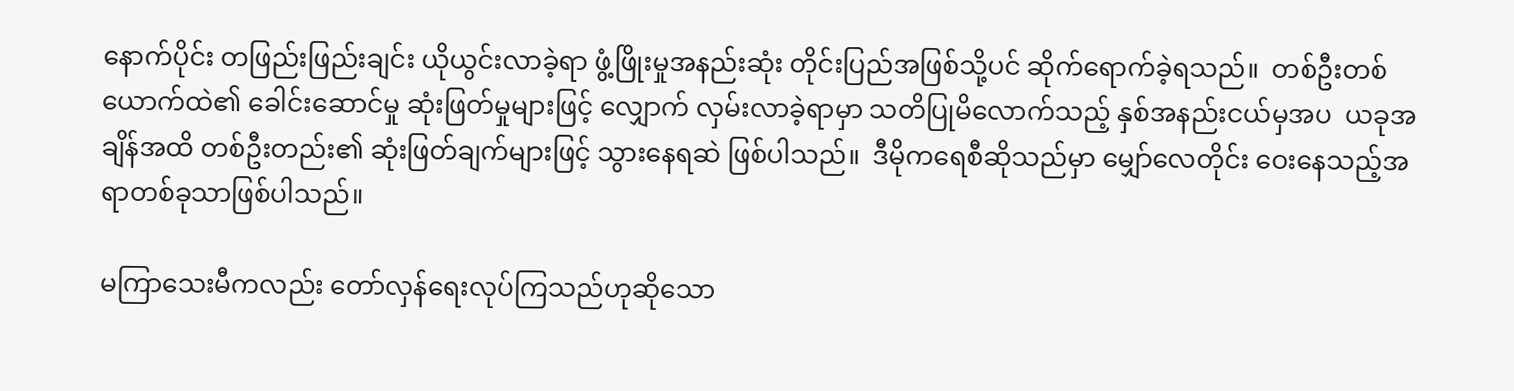နောက်ပိုင်း တဖြည်းဖြည်းချင်း ယိုယွင်းလာခဲ့ရာ ဖွံ့ဖြိုးမှုအနည်းဆုံး တိုင်းပြည်အဖြစ်သို့ပင် ဆိုက်ရောက်ခဲ့ရသည်။  တစ်ဦးတစ်ယောက်ထဲ၏ ခေါင်းဆောင်မှု ဆုံးဖြတ်မှုများဖြင့် လျှောက် လှမ်းလာခဲ့ရာမှာ သတိပြုမိလောက်သည့် နှစ်အနည်းငယ်မှအပ  ယခုအချိန်အထိ တစ်ဦးတည်း၏ ဆုံးဖြတ်ချက်များဖြင့် သွားနေရဆဲ ဖြစ်ပါသည်။  ဒီမိုကရေစီဆိုသည်မှာ မျှော်လေတိုင်း ဝေးနေသည့်အရာတစ်ခုသာဖြစ်ပါသည်။

မကြာသေးမီကလည်း တော်လှန်ရေးလုပ်ကြသည်ဟုဆိုသော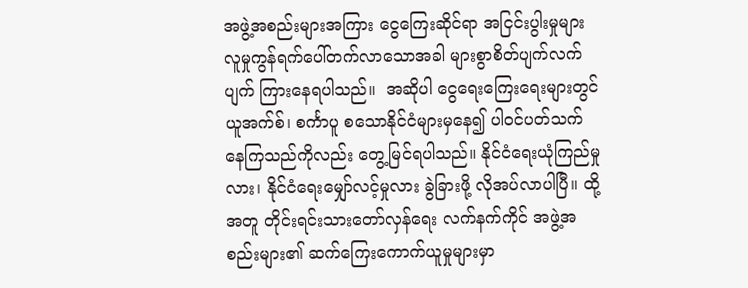အဖွဲ့အစည်းများအကြား ငွေကြေးဆိုင်ရာ အငြင်းပွါးမှုများ လူမှုကွန်ရက်ပေါ်တက်လာသောအခါ များစွာစိတ်ပျက်လက်ပျက် ကြားနေရပါသည်။  အဆိုပါ ငွေရေးကြေးရေးများတွင် ယူအက်စ်၊ စင်္ကာပူ စသောနိုင်ငံများမှနေ၍ ပါဝင်ပတ်သက်နေကြသည်ကိုလည်း တွေ့မြင်ရပါသည်။ နိုင်ငံရေးယုံကြည်မှုလား၊ နိုင်ငံရေးမျှော်လင့်မှုလား ခွဲခြားဖို့ လိုအပ်လာပါပြီ။ ထို့အတူ တိုင်းရင်းသားတော်လှန်ရေး လက်နက်ကိုင် အဖွဲ့အစည်းများ၏ ဆက်ကြေးကောက်ယူမှုများမှာ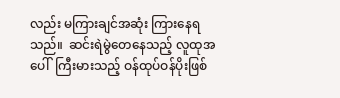လည်း မကြားချင်အဆုံး ကြားနေရသည်။  ဆင်းရဲမွဲတေနေသည့် လူထုအပေါ်  ကြီးမားသည့် ဝန်ထုပ်ဝန်ပိုးဖြစ်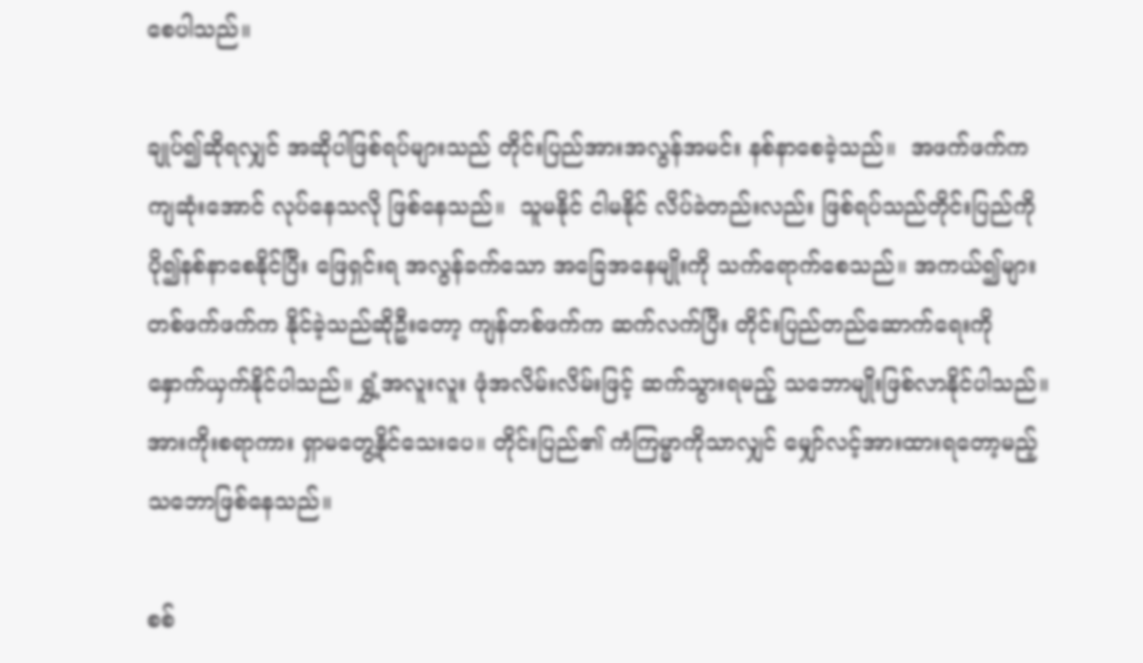စေပါသည်။

ချုပ်၍ဆိုရလျှင် အဆိုပါဖြစ်ရပ်များသည် တိုင်းပြည်အားအလွန်အမင်း နစ်နာစေခဲ့သည်။  အဖက်ဖက်က ကျဆုံးအောင် လုပ်နေသလို ဖြစ်နေသည်။  သူမနိုင် ငါမနိုင် လိပ်ခဲတည်းလည်း ဖြစ်ရပ်သည်တိုင်းပြည်ကို ပို၍နစ်နာစေနိုင်ပြီး ဖြေရှင်းရ အလွန်ခက်သော အခြေအနေမျိုးကို သက်ရောက်စေသည်။ အကယ်၍များ တစ်ဖက်ဖက်က နိုင်ခဲ့သည်ဆိုဦးတော့ ကျန်တစ်ဖက်က ဆက်လက်ပြီး တိုင်းပြည်တည်ဆောက်ရေးကို နှောက်ယှက်နိုင်ပါသည်။ ရွှံ့အလူးလူး ဖုံအလိမ်းလိမ်းဖြင့် ဆက်သွားရမည့် သဘောမျိုးဖြစ်လာနိုင်ပါသည်။  အားကိုးစရာကား ရှာမတွေ့နိုင်သေးပေ။ တိုင်းပြည်၏ ကံကြမ္မာကိုသာလျှင် မျှော်လင့်အားထားရတော့မည့် သဘောဖြစ်နေသည်။

စစ်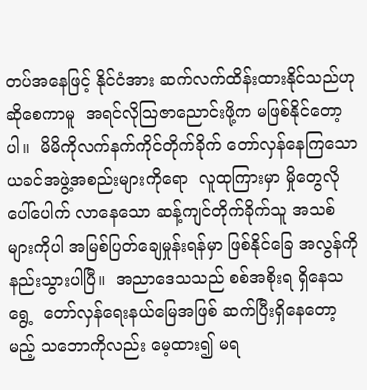တပ်အနေဖြင့် နိုင်ငံအား ဆက်လက်ထိန်းထားနိုင်သည်ဟု ဆိုစေကာမူ  အရင်လိုသြဇာညောင်းဖို့က မဖြစ်နိုင်တော့ပါ။  မိမိကိုလက်နက်ကိုင်တိုက်ခိုက် တော်လှန်နေကြသော ယခင်အဖွဲ့အစည်းများကိုရော  လူထုကြားမှာ မှိုတွေလိုပေါ်ပေါက် လာနေသော ဆန့်ကျင်တိုက်ခိုက်သူ အသစ်များကိုပါ အမြစ်ပြတ်ချေမှုန်းရန်မှာ ဖြစ်နိုင်ခြေ အလွန်ကိုနည်းသွားပါပြီ။  အညာဒေသသည် စစ်အစိုးရ ရှိနေသရွေ့  တော်လှန်ရေးနယ်မြေအဖြစ် ဆက်ပြီးရှိနေတော့မည့် သဘောကိုလည်း မေ့ထား၍ မရ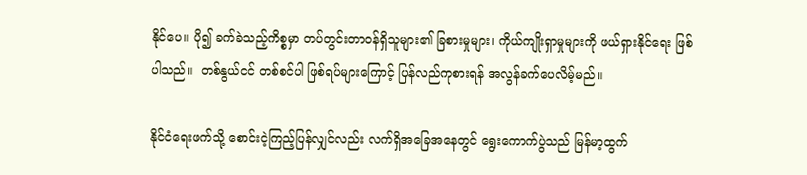နိုင်ပေ။ ပို၍ ခက်ခဲသည့်ကိစ္စမှာ တပ်တွင်းတာဝန်ရှိသူများ၏ ခြစားမှုများ၊ ကိုယ်ကျိုးရှာမှုများကို ဖယ်ရှားနိုင်ရေး ဖြစ်ပါသည်။  တစ်နွယ်ငင် တစ်စင်ပါ ဖြစ်ရပ်များကြောင့် ပြန်လည်ကုစားရန် အလွန်ခက်ပေလိမ့်မည်။

နိုင်ငံရေးဖက်သို့ စောင်းငဲ့ကြည့်ပြန်လျှင်လည်း လက်ရှိအခြေအနေတွင် ရွေးကောက်ပွဲသည် မြန်မာ့ထွက်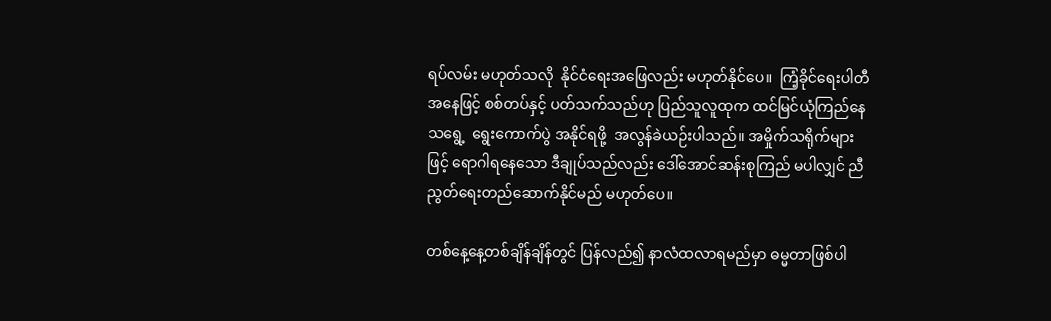ရပ်လမ်း မဟုတ်သလို  နိုင်ငံရေးအဖြေလည်း မဟုတ်နိုင်ပေ။  ကြံ့ခိုင်ရေးပါတီအနေဖြင့် စစ်တပ်နှင့် ပတ်သက်သည်ဟု ပြည်သူလူထုက ထင်မြင်ယုံကြည်နေသရွေ့  ရွေးကောက်ပွဲ အနိုင်ရဖို့  အလွန်ခဲယဉ်းပါသည်။ အမှိုက်သရိုက်များဖြင့် ရောဂါရနေသော ဒီချုပ်သည်လည်း ဒေါ်အောင်ဆန်းစုကြည် မပါလျှင် ညီညွတ်ရေးတည်ဆောက်နိုင်မည် မဟုတ်ပေ။

တစ်နေ့နေ့တစ်ချိန်ချိန်တွင် ပြန်လည်၍ နာလံထလာရမည်မှာ ဓမ္မတာဖြစ်ပါ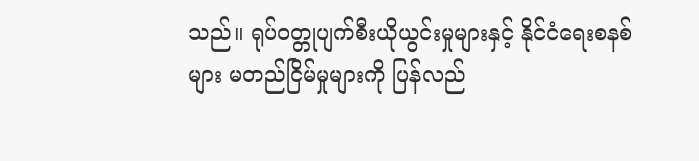သည်။ ရုပ်ဝတ္တုပျက်စီးယိုယွင်းမှုများနှင့် နိုင်ငံရေးစနစ်များ မတည်ငြိမ်မှုများကို ပြန်လည်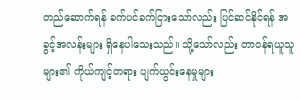တည်ဆောက်ရန် ခက်ပင်ခက်ငြားသော်လည်း ပြင်ဆင်နိုင်ရန် အခွင့်အလန်းများ ရှိနေပါသေးသည်။ သို့သော်လည်း တာဝန်ရယူသူများ၏ ကိုယ်ကျင့်တရား ပျက်ယွင်းနေမှုများ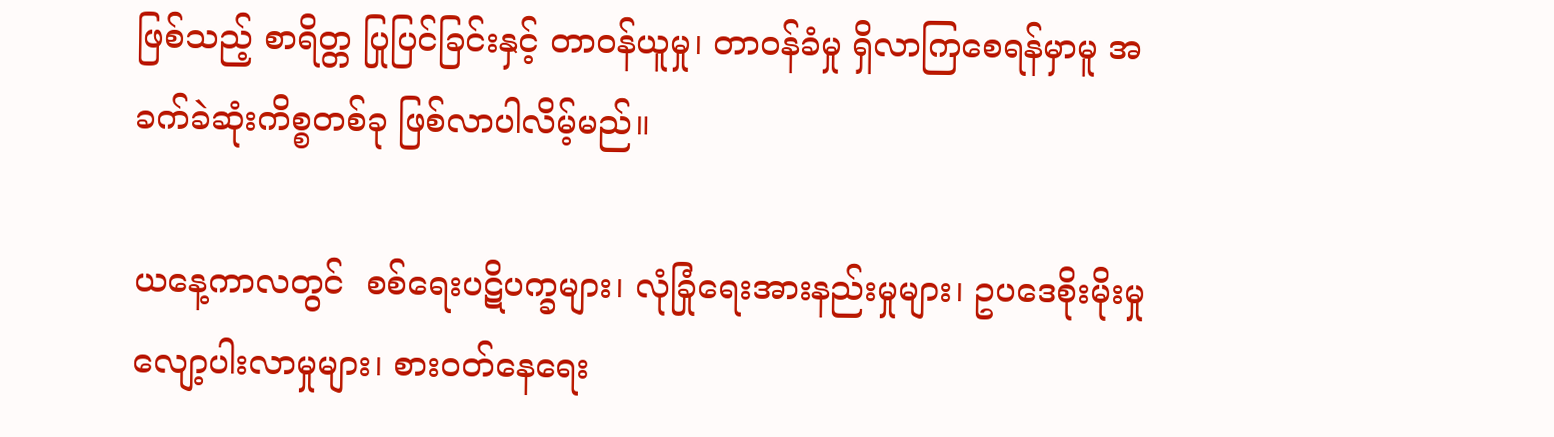ဖြစ်သည့် စာရိတ္တ ပြုပြင်ခြင်းနှင့် တာဝန်ယူမှု၊ တာဝန်ခံမှု ရှိလာကြစေရန်မှာမူ အခက်ခဲဆုံးကိစ္စတစ်ခု ဖြစ်လာပါလိမ့်မည်။

ယနေ့ကာလတွင်  စစ်ရေးပဋိပက္ခများ၊ လုံခြုံရေးအားနည်းမှုများ၊ ဥပဒေစိုးမိုးမှု လျော့ပါးလာမှုများ၊ စားဝတ်နေရေး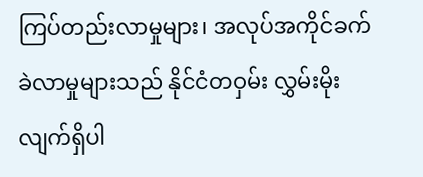ကြပ်တည်းလာမှုများ၊ အလုပ်အကိုင်ခက်ခဲလာမှုများသည် နိုင်ငံတဝှမ်း လွှမ်းမိုးလျက်ရှိပါ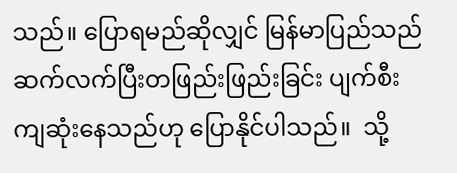သည်။ ပြောရမည်ဆိုလျှင် မြန်မာပြည်သည် ဆက်လက်ပြီးတဖြည်းဖြည်းခြင်း ပျက်စီးကျဆုံးနေသည်ဟု ပြောနိုင်ပါသည်။  သို့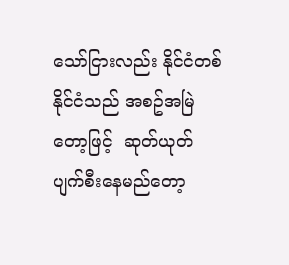သော်ငြားလည်း နိုင်ငံတစ်နိုင်ငံသည် အစဥ်အမြဲတော့ဖြင့်  ဆုတ်ယုတ်ပျက်စီးနေမည်တော့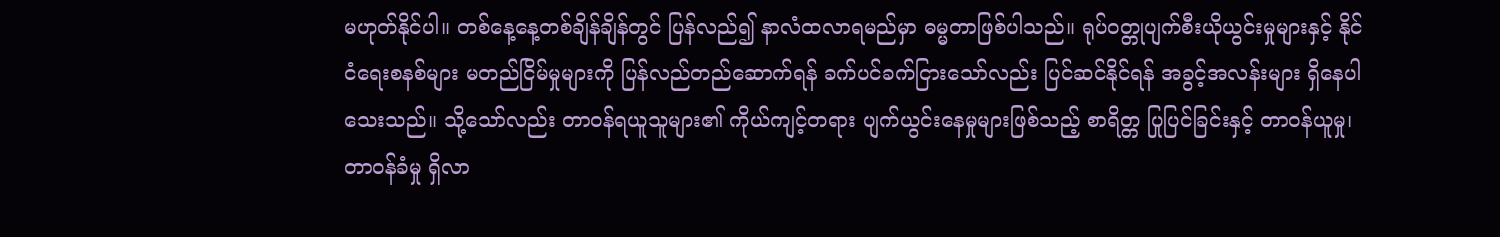မဟုတ်နိုင်ပါ။ တစ်နေ့နေ့တစ်ချိန်ချိန်တွင် ပြန်လည်၍ နာလံထလာရမည်မှာ ဓမ္မတာဖြစ်ပါသည်။ ရုပ်ဝတ္တုပျက်စီးယိုယွင်းမှုများနှင့် နိုင်ငံရေးစနစ်များ မတည်ငြိမ်မှုများကို ပြန်လည်တည်ဆောက်ရန် ခက်ပင်ခက်ငြားသော်လည်း ပြင်ဆင်နိုင်ရန် အခွင့်အလန်းများ ရှိနေပါသေးသည်။ သို့သော်လည်း တာဝန်ရယူသူများ၏ ကိုယ်ကျင့်တရား ပျက်ယွင်းနေမှုများဖြစ်သည့် စာရိတ္တ ပြုပြင်ခြင်းနှင့် တာဝန်ယူမှု၊ တာဝန်ခံမှု ရှိလာ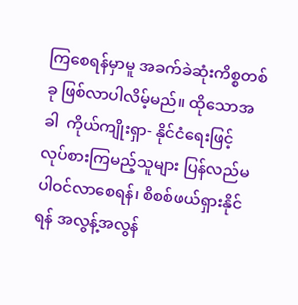ကြစေရန်မှာမူ အခက်ခဲဆုံးကိစ္စတစ်ခု ဖြစ်လာပါလိမ့်မည်။ ထိုသောအခါ  ကိုယ်ကျိုးရှာ- နိုင်ငံရေးဖြင့် လုပ်စားကြမည့်သူများ ပြန်လည်မပါဝင်လာစေရန်၊ စိစစ်ဖယ်ရှားနိုင်ရန် အလွန့်အလွန်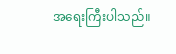အရေးကြီးပါသည်။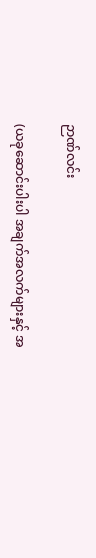ဉာဏ်လင်း

(ယခုဆောင်းပါးပါ အချက်အလက်များနှင့် အ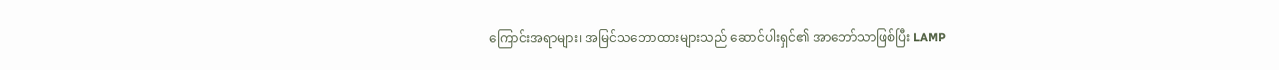ကြောင်းအရာများ၊ အမြင်သဘောထားများသည် ဆောင်ပါးရှင်၏ အာဘော်သာဖြစ်ပြီး LAMP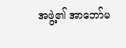အဖွဲ့၏ အာဘော်မ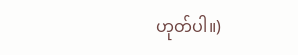ဟုတ်ပါ။)